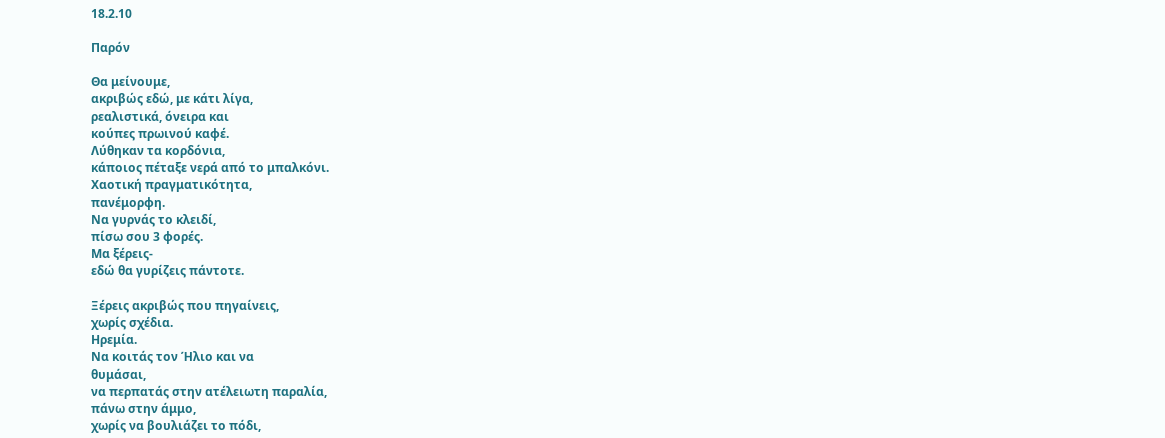18.2.10

Παρόν

Θα μείνουμε,
ακριβώς εδώ, με κάτι λίγα,
ρεαλιστικά, όνειρα και
κούπες πρωινού καφέ.
Λύθηκαν τα κορδόνια,
κάποιος πέταξε νερά από το μπαλκόνι.
Χαοτική πραγματικότητα,
πανέμορφη.
Να γυρνάς το κλειδί,
πίσω σου 3 φορές.
Μα ξέρεις-
εδώ θα γυρίζεις πάντοτε.

Ξέρεις ακριβώς που πηγαίνεις,
χωρίς σχέδια.
Ηρεμία.
Να κοιτάς τον Ήλιο και να
θυμάσαι,
να περπατάς στην ατέλειωτη παραλία,
πάνω στην άμμο,
χωρίς να βουλιάζει το πόδι,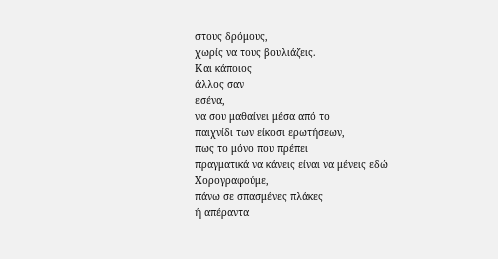στους δρόμους,
χωρίς να τους βουλιάζεις.
Και κάποιος
άλλος σαν
εσένα,
να σου μαθαίνει μέσα από το
παιχνίδι των είκοσι ερωτήσεων,
πως το μόνο που πρέπει
πραγματικά να κάνεις είναι να μένεις εδώ
Χορογραφούμε,
πάνω σε σπασμένες πλάκες
ή απέραντα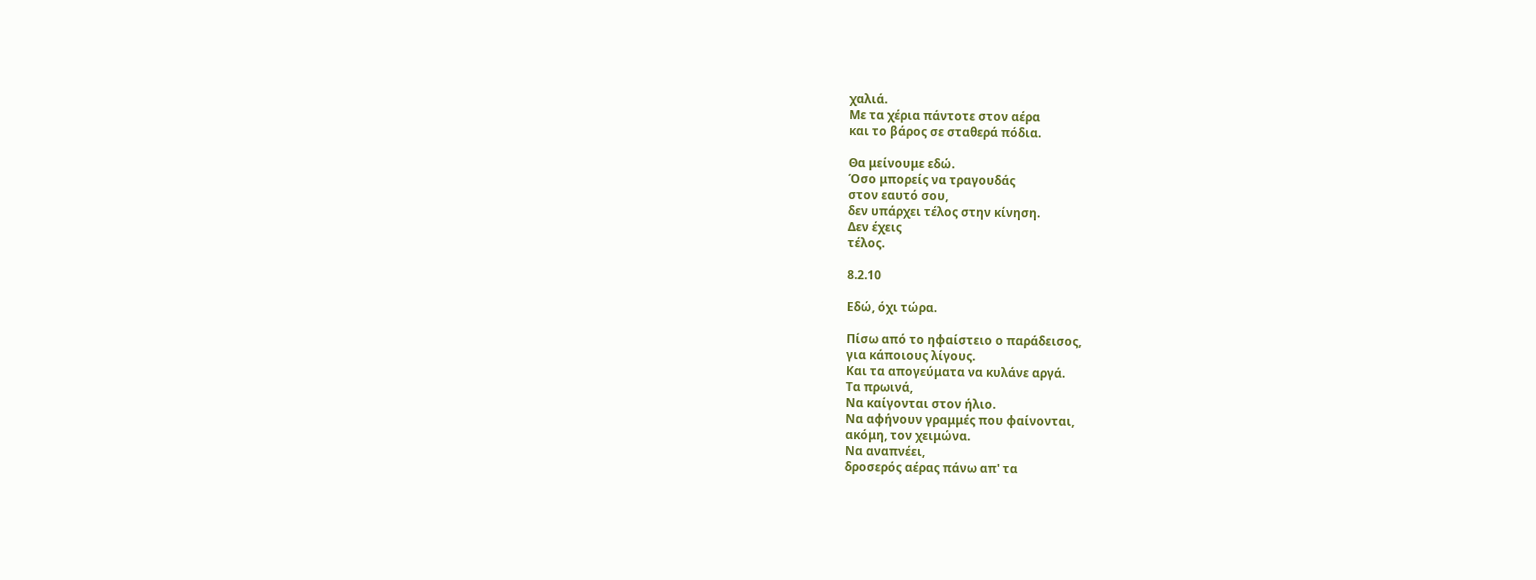χαλιά.
Με τα χέρια πάντοτε στον αέρα
και το βάρος σε σταθερά πόδια.

Θα μείνουμε εδώ.
Όσο μπορείς να τραγουδάς
στον εαυτό σου,
δεν υπάρχει τέλος στην κίνηση.
Δεν έχεις
τέλος.

8.2.10

Εδώ, όχι τώρα.

Πίσω από το ηφαίστειο ο παράδεισος,
για κάποιους λίγους.
Και τα απογεύματα να κυλάνε αργά.
Τα πρωινά,
Να καίγονται στον ήλιο.
Να αφήνουν γραμμές που φαίνονται,
ακόμη, τον χειμώνα.
Να αναπνέει,
δροσερός αέρας πάνω απ' τα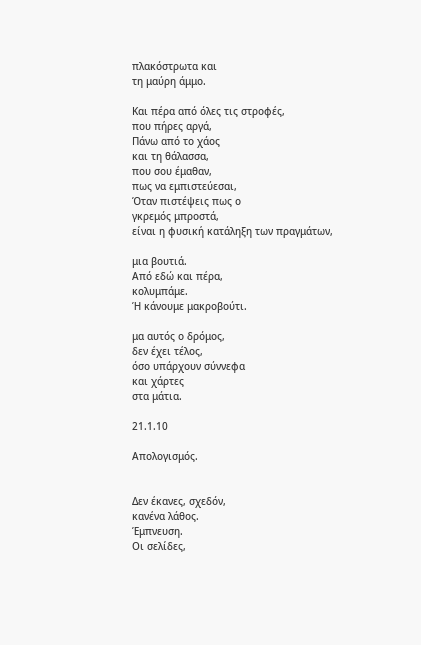πλακόστρωτα και
τη μαύρη άμμο.

Και πέρα από όλες τις στροφές,
που πήρες αργά,
Πάνω από το χάος
και τη θάλασσα,
που σου έμαθαν,
πως να εμπιστεύεσαι,
Όταν πιστέψεις πως ο
γκρεμός μπροστά,
είναι η φυσική κατάληξη των πραγμάτων,

μια βουτιά.
Από εδώ και πέρα,
κολυμπάμε.
Ή κάνουμε μακροβούτι.

μα αυτός ο δρόμος,
δεν έχει τέλος,
όσο υπάρχουν σύννεφα
και χάρτες
στα μάτια.

21.1.10

Απολογισμός.


Δεν έκανες, σχεδόν,
κανένα λάθος.
Έμπνευση.
Οι σελίδες,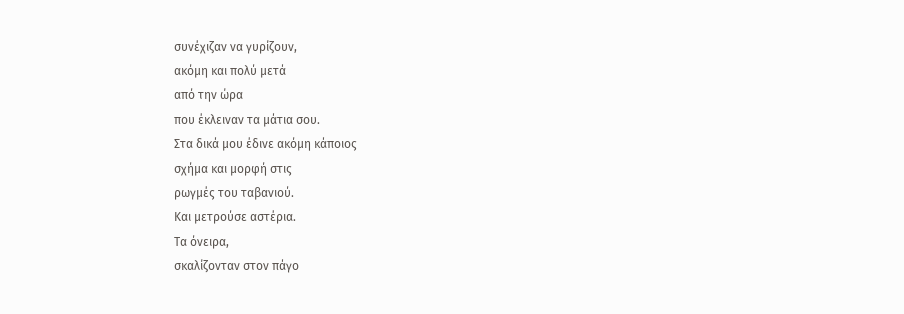συνέχιζαν να γυρίζουν,
ακόμη και πολύ μετά
από την ώρα
που έκλειναν τα μάτια σου.
Στα δικά μου έδινε ακόμη κάποιος
σχήμα και μορφή στις
ρωγμές του ταβανιού.
Και μετρούσε αστέρια.
Τα όνειρα,
σκαλίζονταν στον πάγο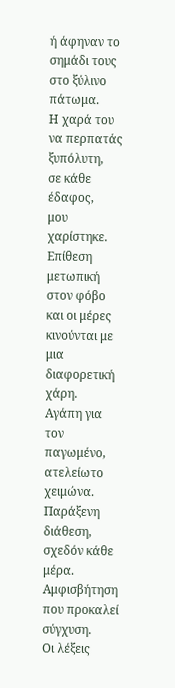ή άφηναν το σημάδι τους
στο ξύλινο πάτωμα.
Η χαρά του να περπατάς
ξυπόλυτη,
σε κάθε έδαφος,
μου χαρίστηκε.
Επίθεση μετωπική στον φόβο
και οι μέρες κινούνται με
μια διαφορετική χάρη.
Αγάπη για τον παγωμένο,
ατελείωτο χειμώνα.
Παράξενη διάθεση,
σχεδόν κάθε μέρα.
Αμφισβήτηση που προκαλεί
σύγχυση.
Οι λέξεις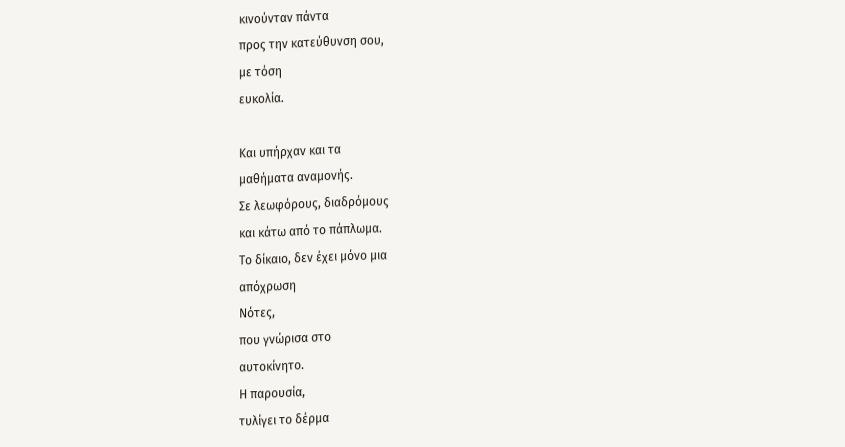κινούνταν πάντα
προς την κατεύθυνση σου,
με τόση
ευκολία.

Και υπήρχαν και τα
μαθήματα αναμονής.
Σε λεωφόρους, διαδρόμους
και κάτω από το πάπλωμα.
Το δίκαιο, δεν έχει μόνο μια
απόχρωση
Νότες,
που γνώρισα στο
αυτοκίνητο.
Η παρουσία,
τυλίγει το δέρμα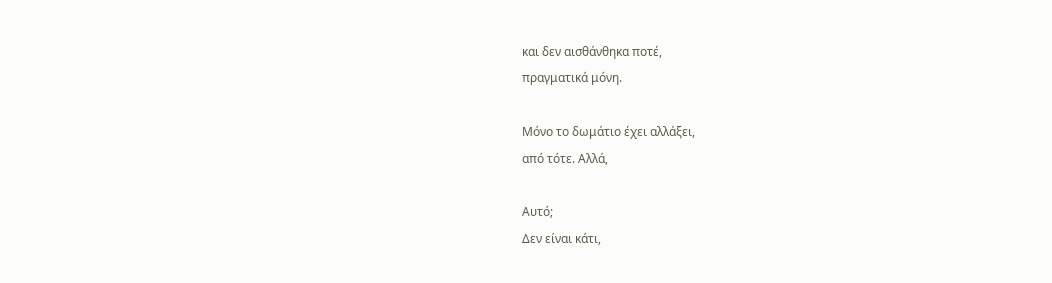και δεν αισθάνθηκα ποτέ,
πραγματικά μόνη.

Μόνο το δωμάτιο έχει αλλάξει,
από τότε. Αλλά,

Αυτό;
Δεν είναι κάτι,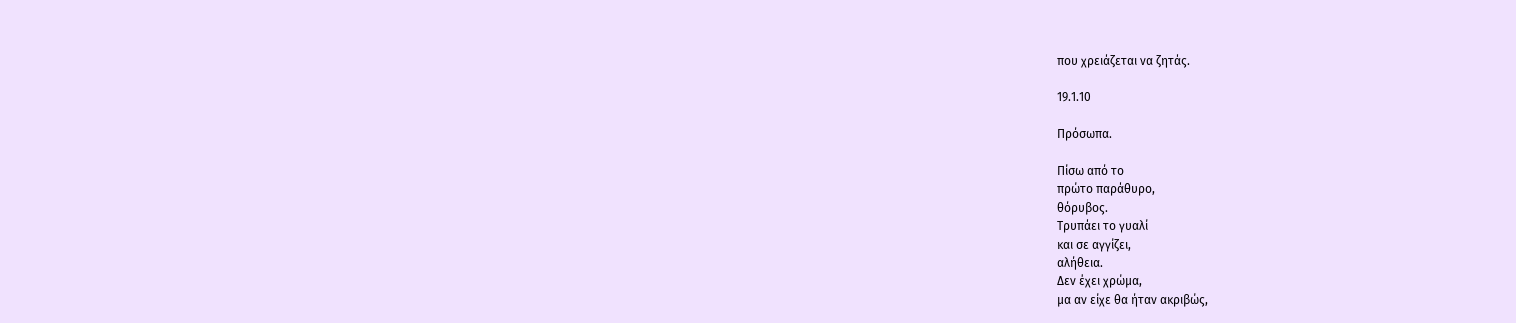που χρειάζεται να ζητάς.

19.1.10

Πρόσωπα.

Πίσω από το
πρώτο παράθυρο,
θόρυβος.
Τρυπάει το γυαλί
και σε αγγίζει,
αλήθεια.
Δεν έχει χρώμα,
μα αν είχε θα ήταν ακριβώς,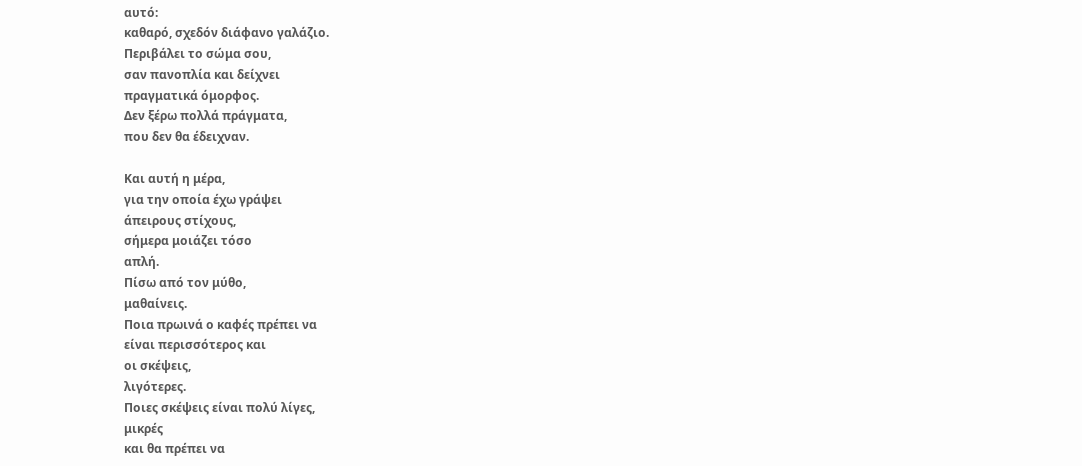αυτό:
καθαρό, σχεδόν διάφανο γαλάζιο.
Περιβάλει το σώμα σου,
σαν πανοπλία και δείχνει
πραγματικά όμορφος.
Δεν ξέρω πολλά πράγματα,
που δεν θα έδειχναν.

Και αυτή η μέρα,
για την οποία έχω γράψει
άπειρους στίχους,
σήμερα μοιάζει τόσο
απλή.
Πίσω από τον μύθο,
μαθαίνεις.
Ποια πρωινά ο καφές πρέπει να
είναι περισσότερος και
οι σκέψεις,
λιγότερες.
Ποιες σκέψεις είναι πολύ λίγες,
μικρές
και θα πρέπει να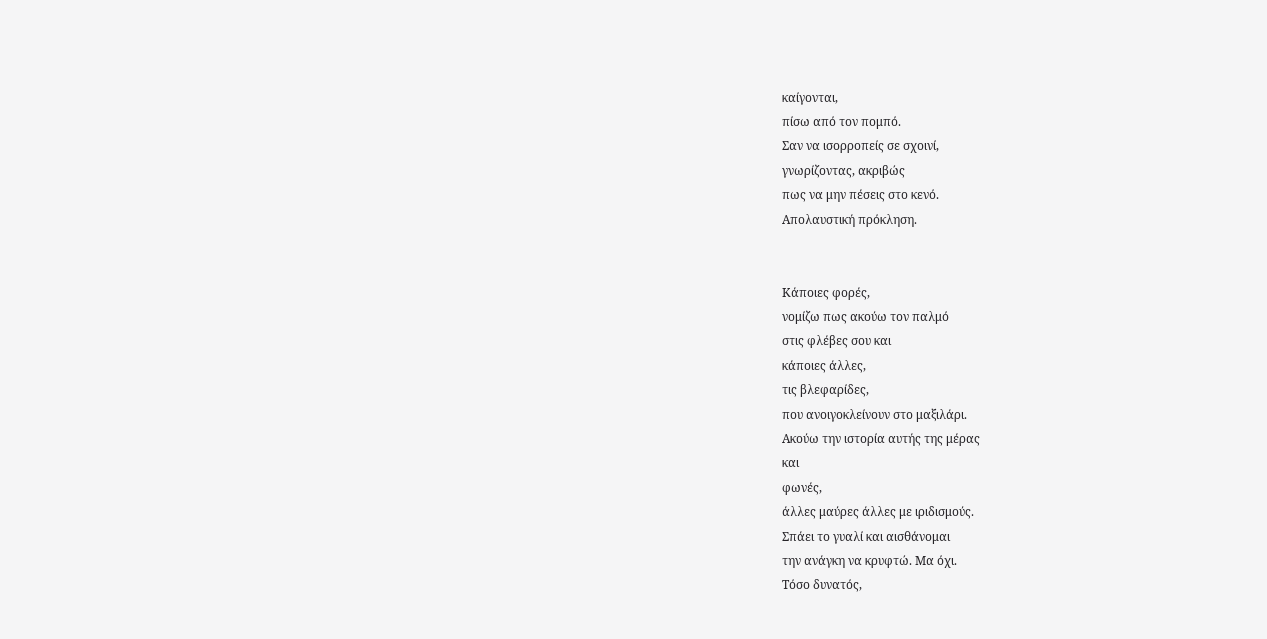καίγονται,
πίσω από τον πομπό.
Σαν να ισορροπείς σε σχοινί,
γνωρίζοντας, ακριβώς
πως να μην πέσεις στο κενό.
Απολαυστική πρόκληση.


Κάποιες φορές,
νομίζω πως ακούω τον παλμό
στις φλέβες σου και
κάποιες άλλες,
τις βλεφαρίδες,
που ανοιγοκλείνουν στο μαξιλάρι.
Ακούω την ιστορία αυτής της μέρας
και
φωνές,
άλλες μαύρες άλλες με ιριδισμούς.
Σπάει το γυαλί και αισθάνομαι
την ανάγκη να κρυφτώ. Μα όχι.
Τόσο δυνατός,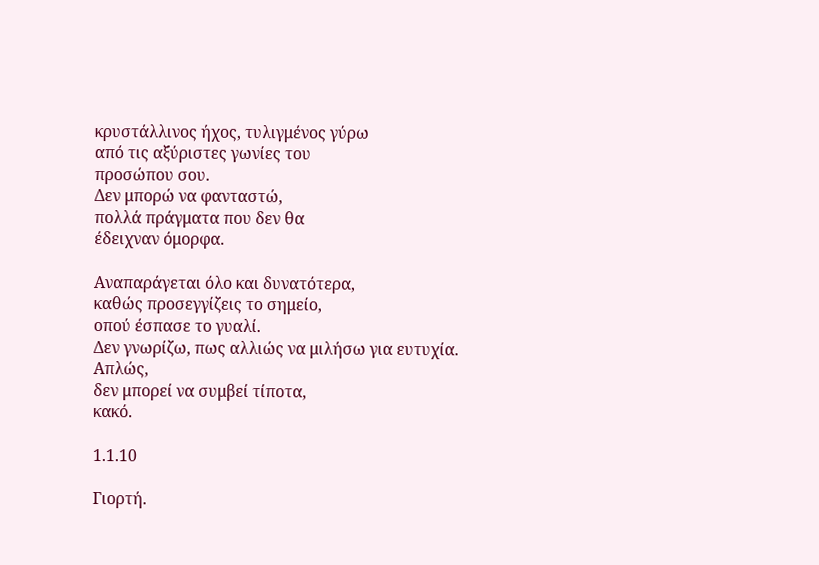κρυστάλλινος ήχος, τυλιγμένος γύρω
από τις αξύριστες γωνίες του
προσώπου σου.
Δεν μπορώ να φανταστώ,
πολλά πράγματα που δεν θα
έδειχναν όμορφα.

Αναπαράγεται όλο και δυνατότερα,
καθώς προσεγγίζεις το σημείο,
οπού έσπασε το γυαλί.
Δεν γνωρίζω, πως αλλιώς να μιλήσω για ευτυχία.
Απλώς,
δεν μπορεί να συμβεί τίποτα,
κακό.

1.1.10

Γιορτή.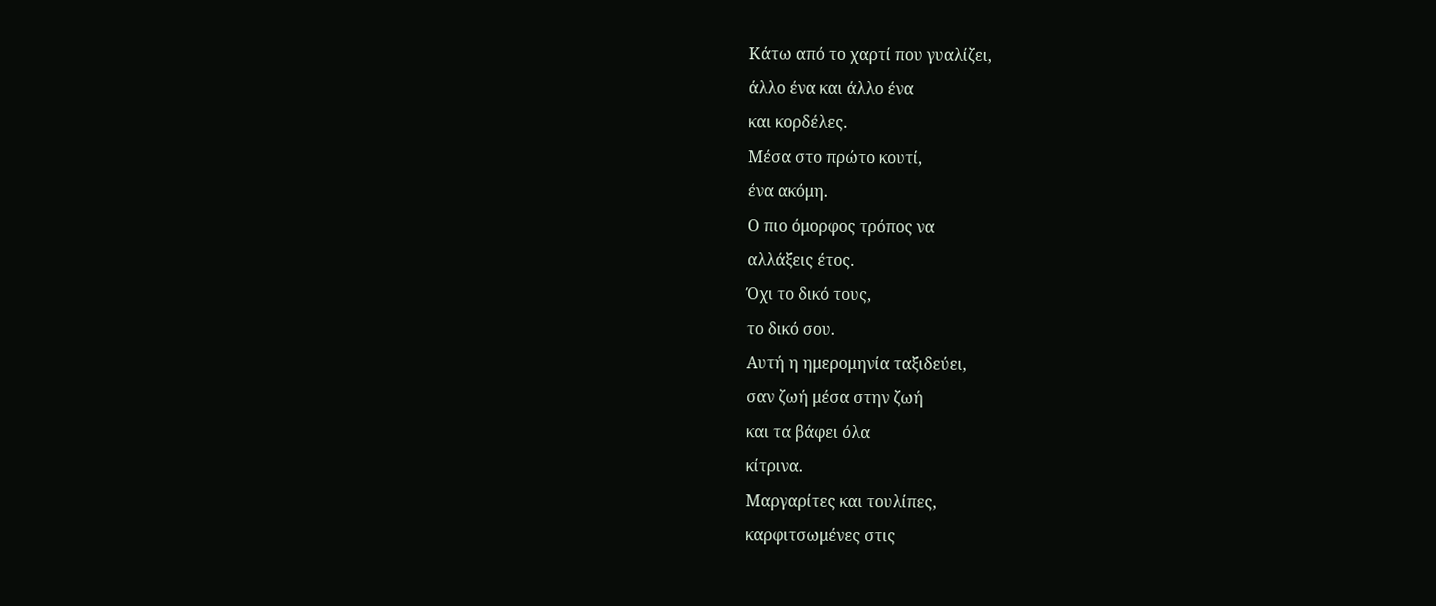Κάτω από το χαρτί που γυαλίζει,
άλλο ένα και άλλο ένα
και κορδέλες.
Μέσα στο πρώτο κουτί,
ένα ακόμη.
Ο πιο όμορφος τρόπος να
αλλάξεις έτος.
Όχι το δικό τους,
το δικό σου.
Αυτή η ημερομηνία ταξιδεύει,
σαν ζωή μέσα στην ζωή
και τα βάφει όλα
κίτρινα.
Μαργαρίτες και τουλίπες,
καρφιτσωμένες στις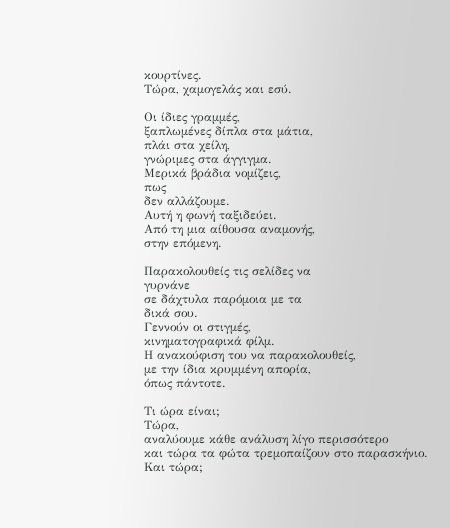κουρτίνες.
Τώρα, χαμογελάς και εσύ.

Οι ίδιες γραμμές,
ξαπλωμένες δίπλα στα μάτια,
πλάι στα χείλη,
γνώριμες στα άγγιγμα.
Μερικά βράδια νομίζεις,
πως
δεν αλλάζουμε.
Αυτή η φωνή ταξιδεύει.
Από τη μια αίθουσα αναμονής,
στην επόμενη.

Παρακολουθείς τις σελίδες να
γυρνάνε
σε δάχτυλα παρόμοια με τα
δικά σου.
Γεννούν οι στιγμές,
κινηματογραφικά φίλμ.
Η ανακούφιση του να παρακολουθείς,
με την ίδια κρυμμένη απορία,
όπως πάντοτε.

Τι ώρα είναι;
Τώρα,
αναλύουμε κάθε ανάλυση λίγο περισσότερο
και τώρα τα φώτα τρεμοπαίζουν στο παρασκήνιο.
Και τώρα;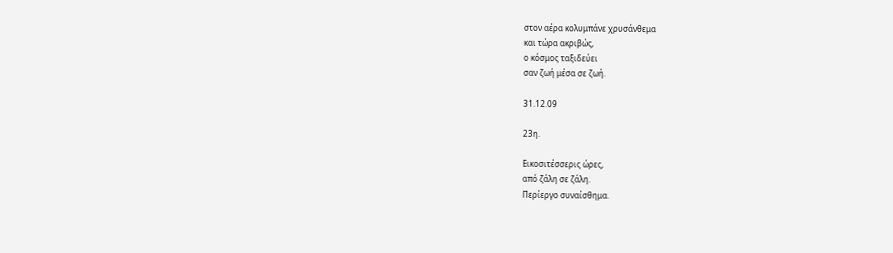στον αέρα κολυμπάνε χρυσάνθεμα
και τώρα ακριβώς,
ο κόσμος ταξιδεύει
σαν ζωή μέσα σε ζωή.

31.12.09

23η.

Εικοσιτέσσερις ώρες,
από ζάλη σε ζάλη.
Περίεργο συναίσθημα.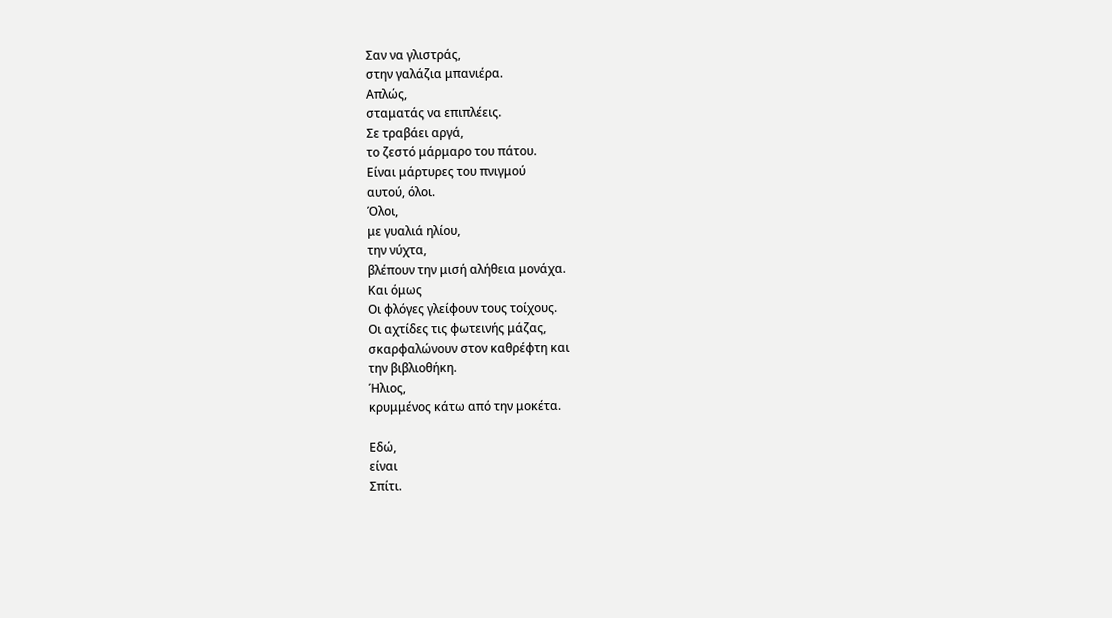Σαν να γλιστράς,
στην γαλάζια μπανιέρα.
Απλώς,
σταματάς να επιπλέεις.
Σε τραβάει αργά,
το ζεστό μάρμαρο του πάτου.
Είναι μάρτυρες του πνιγμού
αυτού, όλοι.
Όλοι,
με γυαλιά ηλίου,
την νύχτα,
βλέπουν την μισή αλήθεια μονάχα.
Και όμως
Οι φλόγες γλείφουν τους τοίχους.
Οι αχτίδες τις φωτεινής μάζας,
σκαρφαλώνουν στον καθρέφτη και
την βιβλιοθήκη.
Ήλιος,
κρυμμένος κάτω από την μοκέτα.

Εδώ,
είναι
Σπίτι.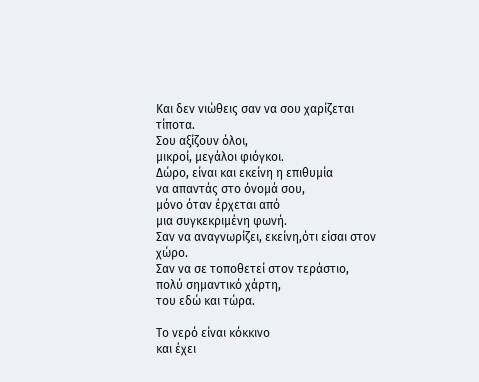Και δεν νιώθεις σαν να σου χαρίζεται τίποτα.
Σου αξίζουν όλοι,
μικροί, μεγάλοι φιόγκοι.
Δώρο, είναι και εκείνη η επιθυμία
να απαντάς στο όνομά σου,
μόνο όταν έρχεται από
μια συγκεκριμένη φωνή.
Σαν να αναγνωρίζει, εκείνη,ότι είσαι στον χώρο.
Σαν να σε τοποθετεί στον τεράστιο,
πολύ σημαντικό χάρτη,
του εδώ και τώρα.

Το νερό είναι κόκκινο
και έχει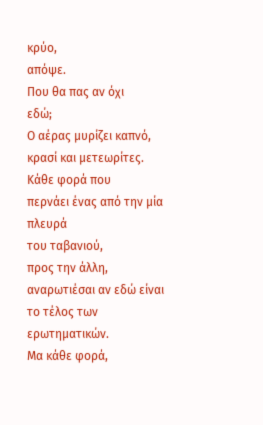κρύο,
απόψε.
Που θα πας αν όχι
εδώ;
Ο αέρας μυρίζει καπνό,
κρασί και μετεωρίτες.
Κάθε φορά που
περνάει ένας από την μία πλευρά
του ταβανιού,
προς την άλλη,
αναρωτιέσαι αν εδώ είναι
το τέλος των ερωτηματικών.
Μα κάθε φορά,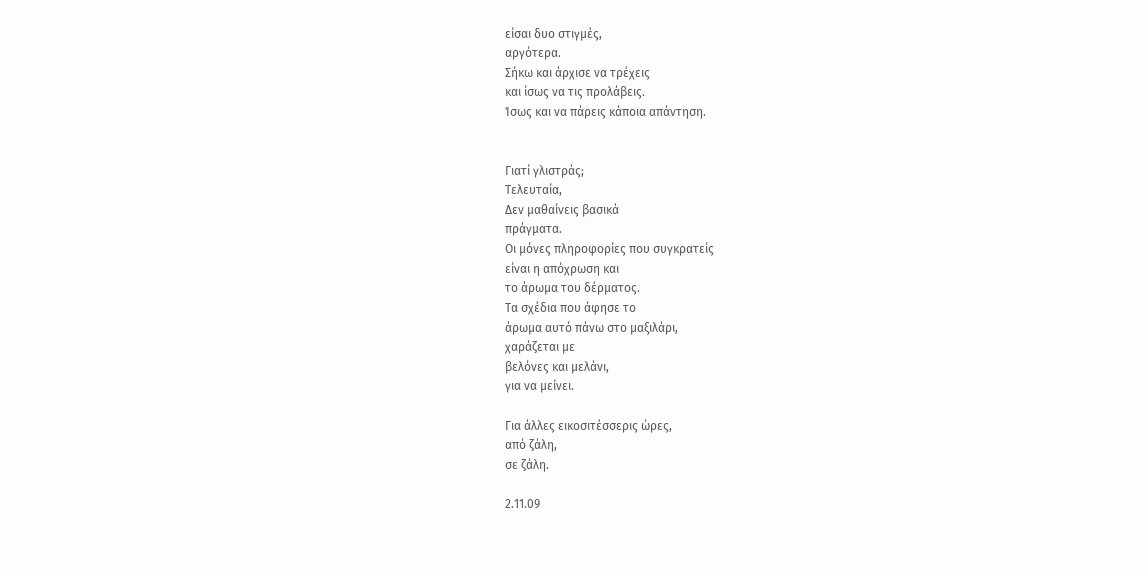είσαι δυο στιγμές,
αργότερα.
Σήκω και άρχισε να τρέχεις
και ίσως να τις προλάβεις.
Ίσως και να πάρεις κάποια απάντηση.


Γιατί γλιστράς;
Τελευταία,
Δεν μαθαίνεις βασικά
πράγματα.
Οι μόνες πληροφορίες που συγκρατείς
είναι η απόχρωση και
το άρωμα του δέρματος.
Τα σχέδια που άφησε το
άρωμα αυτό πάνω στο μαξιλάρι,
χαράζεται με
βελόνες και μελάνι,
για να μείνει.

Για άλλες εικοσιτέσσερις ώρες,
από ζάλη,
σε ζάλη.

2.11.09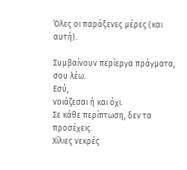Όλες οι παράξενες μέρες (και αυτή).

Συμβαίνουν περίεργα πράγματα,
σου λέω.
Εσύ,
νοιάζεσαι ή και όχι.
Σε κάθε περίπτωση, δεν τα προσέχεις.
Χίλιες νεκρές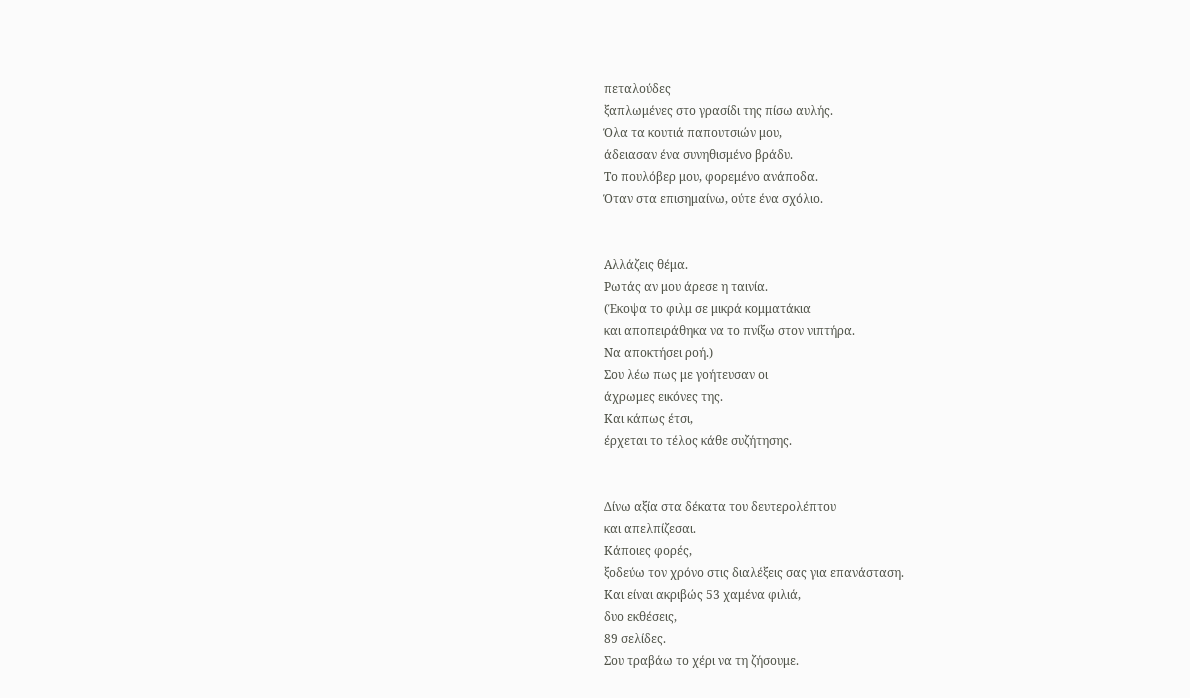πεταλούδες
ξαπλωμένες στο γρασίδι της πίσω αυλής.
Όλα τα κουτιά παπουτσιών μου,
άδειασαν ένα συνηθισμένο βράδυ.
Το πουλόβερ μου, φορεμένο ανάποδα.
Όταν στα επισημαίνω, ούτε ένα σχόλιο.


Αλλάζεις θέμα.
Ρωτάς αν μου άρεσε η ταινία.
(Έκοψα το φιλμ σε μικρά κομματάκια
και αποπειράθηκα να το πνίξω στον νιπτήρα.
Να αποκτήσει ροή.)
Σου λέω πως με γοήτευσαν οι
άχρωμες εικόνες της.
Και κάπως έτσι,
έρχεται το τέλος κάθε συζήτησης.


Δίνω αξία στα δέκατα του δευτερολέπτου
και απελπίζεσαι.
Κάποιες φορές,
ξοδεύω τον χρόνο στις διαλέξεις σας για επανάσταση.
Και είναι ακριβώς 53 χαμένα φιλιά,
δυο εκθέσεις,
89 σελίδες.
Σου τραβάω το χέρι να τη ζήσουμε.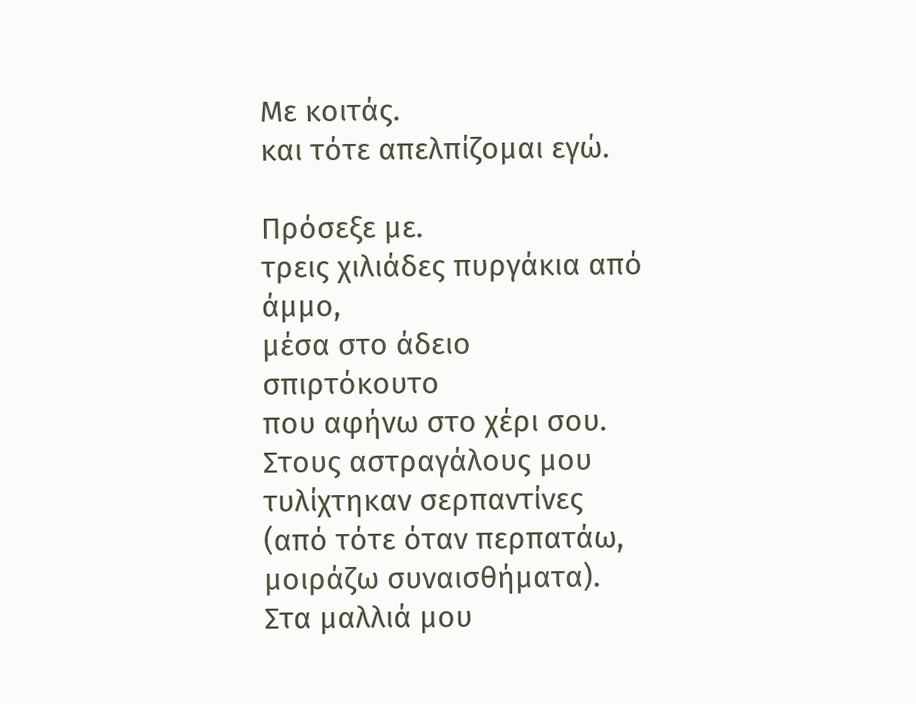Με κοιτάς.
και τότε απελπίζομαι εγώ.

Πρόσεξε με.
τρεις χιλιάδες πυργάκια από άμμο,
μέσα στο άδειο σπιρτόκουτο
που αφήνω στο χέρι σου.
Στους αστραγάλους μου τυλίχτηκαν σερπαντίνες
(από τότε όταν περπατάω,
μοιράζω συναισθήματα).
Στα μαλλιά μου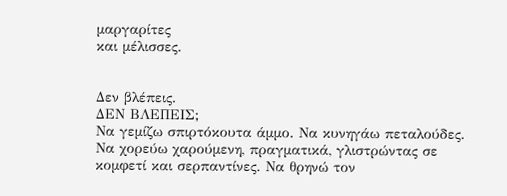μαργαρίτες
και μέλισσες.


Δεν βλέπεις.
ΔΕΝ ΒΛΕΠΕΙΣ;
Να γεμίζω σπιρτόκουτα άμμο. Να κυνηγάω πεταλούδες. Να χορεύω χαρούμενη, πραγματικά, γλιστρώντας σε κομφετί και σερπαντίνες. Να θρηνώ τον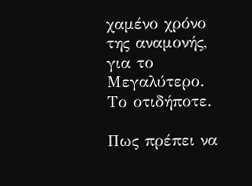χαμένο χρόνο της αναμονής, για το Μεγαλύτερο. Το οτιδήποτε.

Πως πρέπει να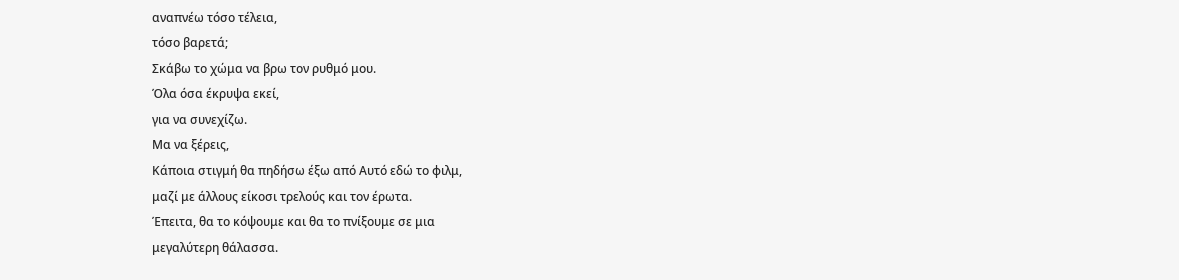αναπνέω τόσο τέλεια,
τόσο βαρετά;
Σκάβω το χώμα να βρω τον ρυθμό μου.
Όλα όσα έκρυψα εκεί,
για να συνεχίζω.
Μα να ξέρεις,
Κάποια στιγμή θα πηδήσω έξω από Αυτό εδώ το φιλμ,
μαζί με άλλους είκοσι τρελούς και τον έρωτα.
Έπειτα, θα το κόψουμε και θα το πνίξουμε σε μια
μεγαλύτερη θάλασσα.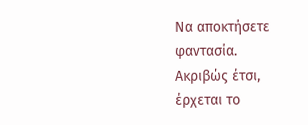Να αποκτήσετε φαντασία.
Ακριβώς έτσι,
έρχεται το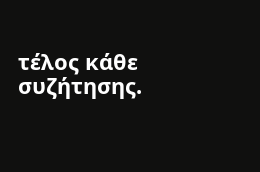τέλος κάθε συζήτησης.